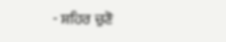- ਸ਼ਹਿਰ ਚੁਣੋ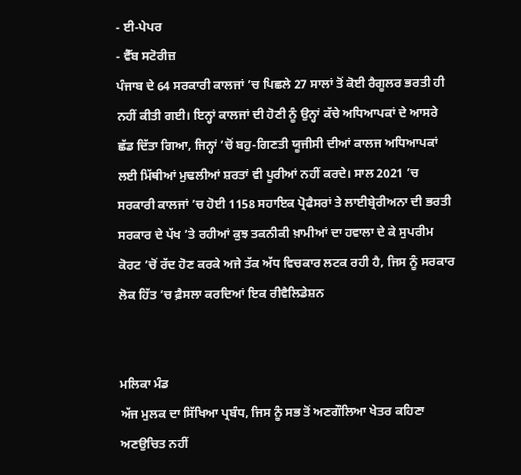- ਈ-ਪੇਪਰ
- ਵੈੱਬ ਸਟੋਰੀਜ਼
ਪੰਜਾਬ ਦੇ 64 ਸਰਕਾਰੀ ਕਾਲਜਾਂ ’ਚ ਪਿਛਲੇ 27 ਸਾਲਾਂ ਤੋਂ ਕੋਈ ਰੈਗੂਲਰ ਭਰਤੀ ਹੀ ਨਹੀਂ ਕੀਤੀ ਗਈ। ਇਨ੍ਹਾਂ ਕਾਲਜਾਂ ਦੀ ਹੋਣੀ ਨੂੰ ਉਨ੍ਹਾਂ ਕੱਚੇ ਅਧਿਆਪਕਾਂ ਦੇ ਆਸਰੇ ਛੱਡ ਦਿੱਤਾ ਗਿਆ, ਜਿਨ੍ਹਾਂ ’ਚੋਂ ਬਹੁ-ਗਿਣਤੀ ਯੂਜੀਸੀ ਦੀਆਂ ਕਾਲਜ ਅਧਿਆਪਕਾਂ ਲਈ ਮਿੱਥੀਆਂ ਮੁਢਲੀਆਂ ਸ਼ਰਤਾਂ ਵੀ ਪੂਰੀਆਂ ਨਹੀਂ ਕਰਦੇ। ਸਾਲ 2021 ’ਚ ਸਰਕਾਰੀ ਕਾਲਜਾਂ ’ਚ ਹੋਈ 1158 ਸਹਾਇਕ ਪ੍ਰੋਫੈਸਰਾਂ ਤੇ ਲਾਈਬ੍ਰੇਰੀਅਨਾ ਦੀ ਭਰਤੀ ਸਰਕਾਰ ਦੇ ਪੱਖ ’ਤੇ ਰਹੀਆਂ ਕੁਝ ਤਕਨੀਕੀ ਖ਼ਾਮੀਆਂ ਦਾ ਹਵਾਲਾ ਦੇ ਕੇ ਸੁਪਰੀਮ ਕੋਰਟ ’ਚੋਂ ਰੱਦ ਹੋਣ ਕਰਕੇ ਅਜੇ ਤੱਕ ਅੱਧ ਵਿਚਕਾਰ ਲਟਕ ਰਹੀ ਹੈ, ਜਿਸ ਨੂੰ ਸਰਕਾਰ ਲੋਕ ਹਿੱਤ ’ਚ ਫ਼ੈਸਲਾ ਕਰਦਿਆਂ ਇਕ ਰੀਵੈਲਿਡੇਸ਼ਨ


ਮਲਿਕਾ ਮੰਡ
ਅੱਜ ਮੁਲਕ ਦਾ ਸਿੱਖਿਆ ਪ੍ਰਬੰਧ, ਜਿਸ ਨੂੰ ਸਭ ਤੋਂ ਅਣਗੌਲਿਆ ਖੇਤਰ ਕਹਿਣਾ ਅਣਉਚਿਤ ਨਹੀਂ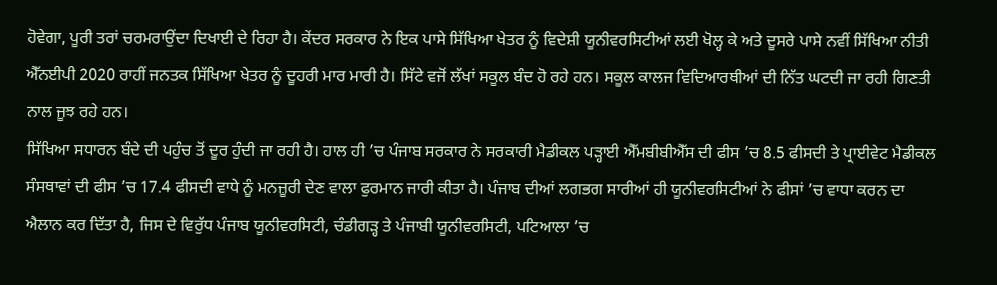ਹੋਵੇਗਾ, ਪੂਰੀ ਤਰਾਂ ਚਰਮਰਾਉਂਦਾ ਦਿਖਾਈ ਦੇ ਰਿਹਾ ਹੈ। ਕੇਂਦਰ ਸਰਕਾਰ ਨੇ ਇਕ ਪਾਸੇ ਸਿੱਖਿਆ ਖੇਤਰ ਨੂੰ ਵਿਦੇਸ਼ੀ ਯੂਨੀਵਰਸਿਟੀਆਂ ਲਈ ਖੋਲ੍ਹ ਕੇ ਅਤੇ ਦੂਸਰੇ ਪਾਸੇ ਨਵੀਂ ਸਿੱਖਿਆ ਨੀਤੀ ਐੱਨਈਪੀ 2020 ਰਾਹੀਂ ਜਨਤਕ ਸਿੱਖਿਆ ਖੇਤਰ ਨੂੰ ਦੂਹਰੀ ਮਾਰ ਮਾਰੀ ਹੈ। ਸਿੱਟੇ ਵਜੋਂ ਲੱਖਾਂ ਸਕੂਲ ਬੰਦ ਹੋ ਰਹੇ ਹਨ। ਸਕੂਲ ਕਾਲਜ ਵਿਦਿਆਰਥੀਆਂ ਦੀ ਨਿੱਤ ਘਟਦੀ ਜਾ ਰਹੀ ਗਿਣਤੀ ਨਾਲ ਜੂਝ ਰਹੇ ਹਨ।
ਸਿੱਖਿਆ ਸਧਾਰਨ ਬੰਦੇ ਦੀ ਪਹੁੰਚ ਤੋਂ ਦੂਰ ਹੁੰਦੀ ਜਾ ਰਹੀ ਹੈ। ਹਾਲ ਹੀ ’ਚ ਪੰਜਾਬ ਸਰਕਾਰ ਨੇ ਸਰਕਾਰੀ ਮੈਡੀਕਲ ਪੜ੍ਹਾਈ ਐੱਮਬੀਬੀਐੱਸ ਦੀ ਫੀਸ ’ਚ 8.5 ਫੀਸਦੀ ਤੇ ਪ੍ਰਾਈਵੇਟ ਮੈਡੀਕਲ ਸੰਸਥਾਵਾਂ ਦੀ ਫੀਸ ’ਚ 17.4 ਫੀਸਦੀ ਵਾਧੇ ਨੂੰ ਮਨਜ਼ੂਰੀ ਦੇਣ ਵਾਲਾ ਫੁਰਮਾਨ ਜਾਰੀ ਕੀਤਾ ਹੈ। ਪੰਜਾਬ ਦੀਆਂ ਲਗਭਗ ਸਾਰੀਆਂ ਹੀ ਯੂਨੀਵਰਸਿਟੀਆਂ ਨੇ ਫੀਸਾਂ ’ਚ ਵਾਧਾ ਕਰਨ ਦਾ ਐਲਾਨ ਕਰ ਦਿੱਤਾ ਹੈ, ਜਿਸ ਦੇ ਵਿਰੁੱਧ ਪੰਜਾਬ ਯੂਨੀਵਰਸਿਟੀ, ਚੰਡੀਗੜ੍ਹ ਤੇ ਪੰਜਾਬੀ ਯੂਨੀਵਰਸਿਟੀ, ਪਟਿਆਲਾ ’ਚ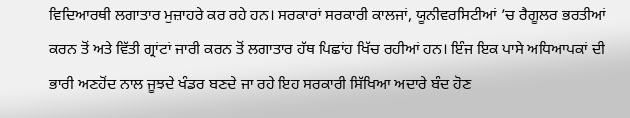ਵਿਦਿਆਰਥੀ ਲਗਾਤਾਰ ਮੁਜ਼ਾਹਰੇ ਕਰ ਰਹੇ ਹਨ। ਸਰਕਾਰਾਂ ਸਰਕਾਰੀ ਕਾਲਜਾਂ, ਯੂਨੀਵਰਸਿਟੀਆਂ ’ਚ ਰੈਗੂਲਰ ਭਰਤੀਆਂ ਕਰਨ ਤੋਂ ਅਤੇ ਵਿੱਤੀ ਗ੍ਰਾਂਟਾਂ ਜਾਰੀ ਕਰਨ ਤੋਂ ਲਗਾਤਾਰ ਹੱਥ ਪਿਛਾਂਹ ਖਿੱਚ ਰਹੀਆਂ ਹਨ। ਇੰਜ ਇਕ ਪਾਸੇ ਅਧਿਆਪਕਾਂ ਦੀ ਭਾਰੀ ਅਣਹੋਂਦ ਨਾਲ ਜੂਝਦੇ ਖੰਡਰ ਬਣਦੇ ਜਾ ਰਹੇ ਇਹ ਸਰਕਾਰੀ ਸਿੱਖਿਆ ਅਦਾਰੇ ਬੰਦ ਹੋਣ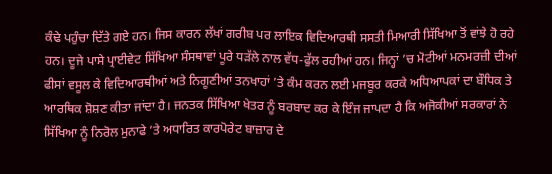ਕੰਢੇ ਪਹੁੰਚਾ ਦਿੱਤੇ ਗਏ ਹਨ। ਜਿਸ ਕਾਰਨ ਲੱਖਾਂ ਗਰੀਬ ਪਰ ਲਾਇਕ ਵਿਦਿਆਰਥੀ ਸਸਤੀ ਮਿਆਰੀ ਸਿੱਖਿਆ ਤੋਂ ਵਾਂਝੇ ਹੋ ਰਹੇ ਹਨ। ਦੂਜੇ ਪਾਸੇ ਪ੍ਰਾਈਵੇਟ ਸਿੱਖਿਆ ਸੰਸਥਾਵਾਂ ਪੂਰੇ ਧੜੱਲੇ ਨਾਲ ਵੱਧ-ਫੁੱਲ ਰਹੀਆਂ ਹਨ। ਜਿਨ੍ਹਾਂ ’ਚ ਮੋਟੀਆਂ ਮਨਮਰਜ਼ੀ ਦੀਆਂ ਫੀਸਾਂ ਵਸੂਲ ਕੇ ਵਿਦਿਆਰਥੀਆਂ ਅਤੇ ਨਿਗੂਣੀਆਂ ਤਨਖਾਹਾਂ ’ਤੇ ਕੰਮ ਕਰਨ ਲਈ ਮਜਬੂਰ ਕਰਕੇ ਅਧਿਆਪਕਾਂ ਦਾ ਬੌਧਿਕ ਤੇ ਆਰਥਿਕ ਸ਼ੋਸ਼ਣ ਕੀਤਾ ਜਾਂਦਾ ਹੈ। ਜਨਤਕ ਸਿੱਖਿਆ ਖੇਤਰ ਨੂੰ ਬਰਬਾਦ ਕਰ ਕੇ ਇੰਜ ਜਾਪਦਾ ਹੈ ਕਿ ਅਜੋਕੀਆਂ ਸਰਕਾਰਾਂ ਨੇ ਸਿੱਖਿਆ ਨੂੰ ਨਿਰੋਲ ਮੁਨਾਫੇ ’ਤੇ ਅਧਾਰਿਤ ਕਾਰਪੋਰੇਟ ਬਾਜ਼ਾਰ ਦੇ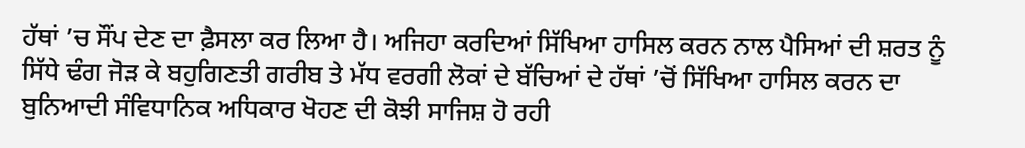ਹੱਥਾਂ ’ਚ ਸੌਂਪ ਦੇਣ ਦਾ ਫ਼ੈਸਲਾ ਕਰ ਲਿਆ ਹੈ। ਅਜਿਹਾ ਕਰਦਿਆਂ ਸਿੱਖਿਆ ਹਾਸਿਲ ਕਰਨ ਨਾਲ ਪੈਸਿਆਂ ਦੀ ਸ਼ਰਤ ਨੂੰ ਸਿੱਧੇ ਢੰਗ ਜੋੜ ਕੇ ਬਹੁਗਿਣਤੀ ਗਰੀਬ ਤੇ ਮੱਧ ਵਰਗੀ ਲੋਕਾਂ ਦੇ ਬੱਚਿਆਂ ਦੇ ਹੱਥਾਂ ’ਚੋਂ ਸਿੱਖਿਆ ਹਾਸਿਲ ਕਰਨ ਦਾ ਬੁਨਿਆਦੀ ਸੰਵਿਧਾਨਿਕ ਅਧਿਕਾਰ ਖੋਹਣ ਦੀ ਕੋਝੀ ਸਾਜਿਸ਼ ਹੋ ਰਹੀ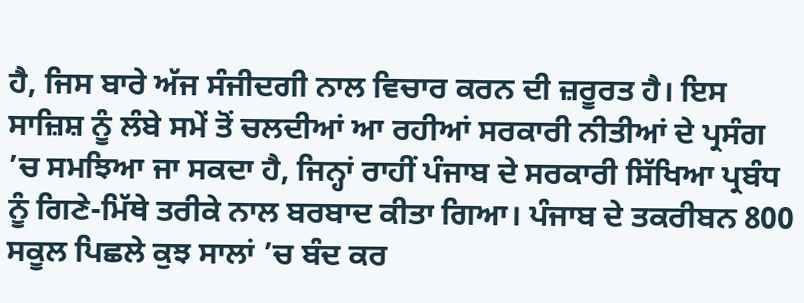ਹੈ, ਜਿਸ ਬਾਰੇ ਅੱਜ ਸੰਜੀਦਗੀ ਨਾਲ ਵਿਚਾਰ ਕਰਨ ਦੀ ਜ਼ਰੂਰਤ ਹੈ। ਇਸ ਸਾਜ਼ਿਸ਼ ਨੂੰ ਲੰਬੇ ਸਮੇਂ ਤੋਂ ਚਲਦੀਆਂ ਆ ਰਹੀਆਂ ਸਰਕਾਰੀ ਨੀਤੀਆਂ ਦੇ ਪ੍ਰਸੰਗ ’ਚ ਸਮਝਿਆ ਜਾ ਸਕਦਾ ਹੈ, ਜਿਨ੍ਹਾਂ ਰਾਹੀਂ ਪੰਜਾਬ ਦੇ ਸਰਕਾਰੀ ਸਿੱਖਿਆ ਪ੍ਰਬੰਧ ਨੂੰ ਗਿਣੇ-ਮਿੱਥੇ ਤਰੀਕੇ ਨਾਲ ਬਰਬਾਦ ਕੀਤਾ ਗਿਆ। ਪੰਜਾਬ ਦੇ ਤਕਰੀਬਨ 800 ਸਕੂਲ ਪਿਛਲੇ ਕੁਝ ਸਾਲਾਂ ’ਚ ਬੰਦ ਕਰ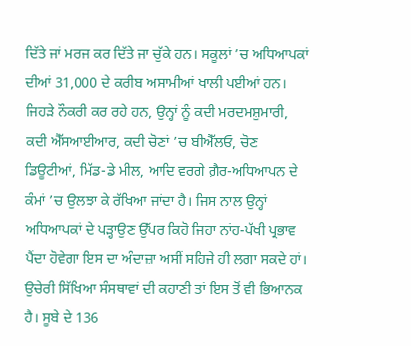ਦਿੱਤੇ ਜਾਂ ਮਰਜ ਕਰ ਦਿੱਤੇ ਜਾ ਚੁੱਕੇ ਹਨ। ਸਕੂਲਾਂ ’ਚ ਅਧਿਆਪਕਾਂ ਦੀਆਂ 31,000 ਦੇ ਕਰੀਬ ਅਸਾਮੀਆਂ ਖਾਲੀ ਪਈਆਂ ਹਨ। ਜਿਹੜੇ ਨੌਕਰੀ ਕਰ ਰਹੇ ਹਨ, ਉਨ੍ਹਾਂ ਨੂੰ ਕਦੀ ਮਰਦਮਸ਼ੁਮਾਰੀ, ਕਦੀ ਐੱਸਆਈਆਰ, ਕਦੀ ਚੋਣਾਂ ’ਚ ਬੀਐੱਲਓ, ਚੋਣ ਡਿਊਟੀਆਂ, ਮਿੱਡ-ਡੇ ਮੀਲ, ਆਦਿ ਵਰਗੇ ਗ਼ੈਰ-ਅਧਿਆਪਨ ਦੇ ਕੰਮਾਂ ’ਚ ਉਲਝਾ ਕੇ ਰੱਖਿਆ ਜਾਂਦਾ ਹੈ। ਜਿਸ ਨਾਲ ਉਨ੍ਹਾਂ ਅਧਿਆਪਕਾਂ ਦੇ ਪੜ੍ਹਾਉਣ ਉੱਪਰ ਕਿਹੋ ਜਿਹਾ ਨਾਂਹ-ਪੱਖੀ ਪ੍ਰਭਾਵ ਪੈਂਦਾ ਹੋਵੇਗਾ ਇਸ ਦਾ ਅੰਦਾਜ਼ਾ ਅਸੀਂ ਸਹਿਜੇ ਹੀ ਲਗਾ ਸਕਦੇ ਹਾਂ। ਉਚੇਰੀ ਸਿੱਖਿਆ ਸੰਸਥਾਵਾਂ ਦੀ ਕਹਾਣੀ ਤਾਂ ਇਸ ਤੋਂ ਵੀ ਭਿਆਨਕ ਹੈ। ਸੂਬੇ ਦੇ 136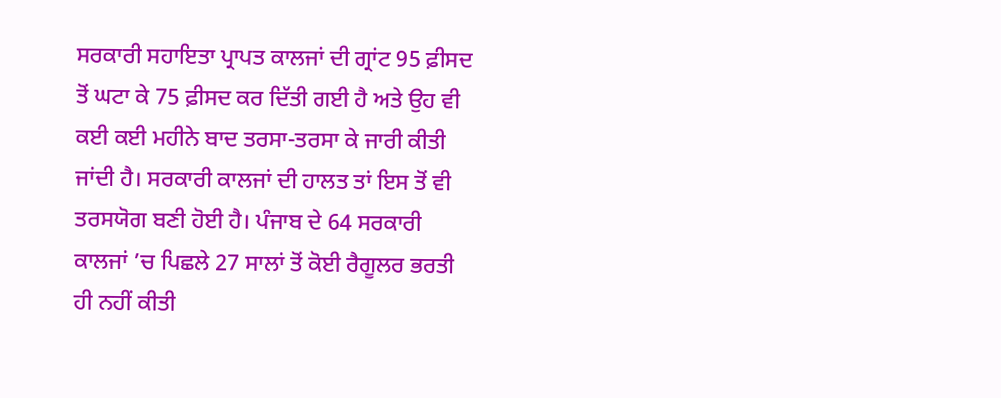ਸਰਕਾਰੀ ਸਹਾਇਤਾ ਪ੍ਰਾਪਤ ਕਾਲਜਾਂ ਦੀ ਗ੍ਰਾਂਟ 95 ਫ਼ੀਸਦ ਤੋਂ ਘਟਾ ਕੇ 75 ਫ਼ੀਸਦ ਕਰ ਦਿੱਤੀ ਗਈ ਹੈ ਅਤੇ ਉਹ ਵੀ ਕਈ ਕਈ ਮਹੀਨੇ ਬਾਦ ਤਰਸਾ-ਤਰਸਾ ਕੇ ਜਾਰੀ ਕੀਤੀ ਜਾਂਦੀ ਹੈ। ਸਰਕਾਰੀ ਕਾਲਜਾਂ ਦੀ ਹਾਲਤ ਤਾਂ ਇਸ ਤੋਂ ਵੀ ਤਰਸਯੋਗ ਬਣੀ ਹੋਈ ਹੈ। ਪੰਜਾਬ ਦੇ 64 ਸਰਕਾਰੀ ਕਾਲਜਾਂ ’ਚ ਪਿਛਲੇ 27 ਸਾਲਾਂ ਤੋਂ ਕੋਈ ਰੈਗੂਲਰ ਭਰਤੀ ਹੀ ਨਹੀਂ ਕੀਤੀ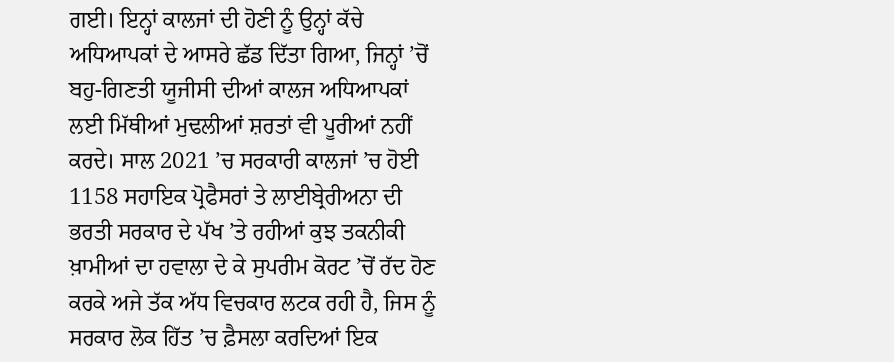ਗਈ। ਇਨ੍ਹਾਂ ਕਾਲਜਾਂ ਦੀ ਹੋਣੀ ਨੂੰ ਉਨ੍ਹਾਂ ਕੱਚੇ ਅਧਿਆਪਕਾਂ ਦੇ ਆਸਰੇ ਛੱਡ ਦਿੱਤਾ ਗਿਆ, ਜਿਨ੍ਹਾਂ ’ਚੋਂ ਬਹੁ-ਗਿਣਤੀ ਯੂਜੀਸੀ ਦੀਆਂ ਕਾਲਜ ਅਧਿਆਪਕਾਂ ਲਈ ਮਿੱਥੀਆਂ ਮੁਢਲੀਆਂ ਸ਼ਰਤਾਂ ਵੀ ਪੂਰੀਆਂ ਨਹੀਂ ਕਰਦੇ। ਸਾਲ 2021 ’ਚ ਸਰਕਾਰੀ ਕਾਲਜਾਂ ’ਚ ਹੋਈ 1158 ਸਹਾਇਕ ਪ੍ਰੋਫੈਸਰਾਂ ਤੇ ਲਾਈਬ੍ਰੇਰੀਅਨਾ ਦੀ ਭਰਤੀ ਸਰਕਾਰ ਦੇ ਪੱਖ ’ਤੇ ਰਹੀਆਂ ਕੁਝ ਤਕਨੀਕੀ ਖ਼ਾਮੀਆਂ ਦਾ ਹਵਾਲਾ ਦੇ ਕੇ ਸੁਪਰੀਮ ਕੋਰਟ ’ਚੋਂ ਰੱਦ ਹੋਣ ਕਰਕੇ ਅਜੇ ਤੱਕ ਅੱਧ ਵਿਚਕਾਰ ਲਟਕ ਰਹੀ ਹੈ, ਜਿਸ ਨੂੰ ਸਰਕਾਰ ਲੋਕ ਹਿੱਤ ’ਚ ਫ਼ੈਸਲਾ ਕਰਦਿਆਂ ਇਕ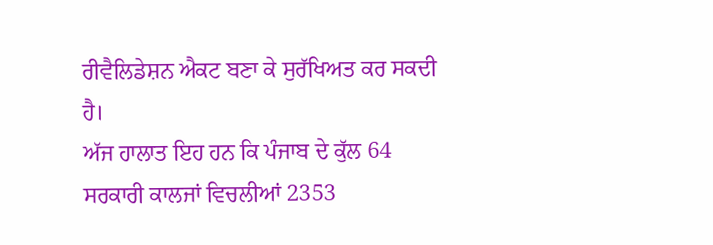ਰੀਵੈਲਿਡੇਸ਼ਨ ਐਕਟ ਬਣਾ ਕੇ ਸੁਰੱਖਿਅਤ ਕਰ ਸਕਦੀ ਹੈ।
ਅੱਜ ਹਾਲਾਤ ਇਹ ਹਨ ਕਿ ਪੰਜਾਬ ਦੇ ਕੁੱਲ 64 ਸਰਕਾਰੀ ਕਾਲਜਾਂ ਵਿਚਲੀਆਂ 2353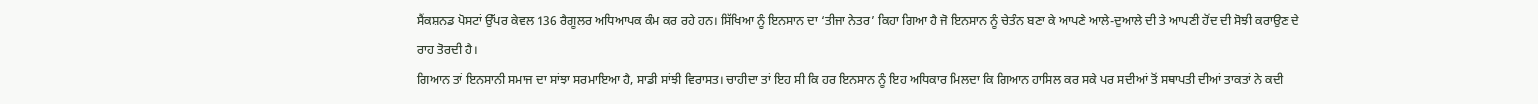ਸੈਂਕਸ਼ਨਡ ਪੋਸਟਾਂ ਉੱਪਰ ਕੇਵਲ 136 ਰੈਗੂਲਰ ਅਧਿਆਪਕ ਕੰਮ ਕਰ ਰਹੇ ਹਨ। ਸਿੱਖਿਆ ਨੂੰ ਇਨਸਾਨ ਦਾ ‘ਤੀਜਾ ਨੇਤਰ’ ਕਿਹਾ ਗਿਆ ਹੈ ਜੋ ਇਨਸਾਨ ਨੂੰ ਚੇਤੰਨ ਬਣਾ ਕੇ ਆਪਣੇ ਆਲੇ-ਦੁਆਲੇ ਦੀ ਤੇ ਆਪਣੀ ਹੋਂਦ ਦੀ ਸੋਝੀ ਕਰਾਉਣ ਦੇ ਰਾਹ ਤੋਰਦੀ ਹੈ।
ਗਿਆਨ ਤਾਂ ਇਨਸਾਨੀ ਸਮਾਜ ਦਾ ਸਾਂਝਾ ਸਰਮਾਇਆ ਹੈ, ਸਾਡੀ ਸਾਂਝੀ ਵਿਰਾਸਤ। ਚਾਹੀਦਾ ਤਾਂ ਇਹ ਸੀ ਕਿ ਹਰ ਇਨਸਾਨ ਨੂੰ ਇਹ ਅਧਿਕਾਰ ਮਿਲਦਾ ਕਿ ਗਿਆਨ ਹਾਸਿਲ ਕਰ ਸਕੇ ਪਰ ਸਦੀਆਂ ਤੋਂ ਸਥਾਪਤੀ ਦੀਆਂ ਤਾਕਤਾਂ ਨੇ ਕਦੀ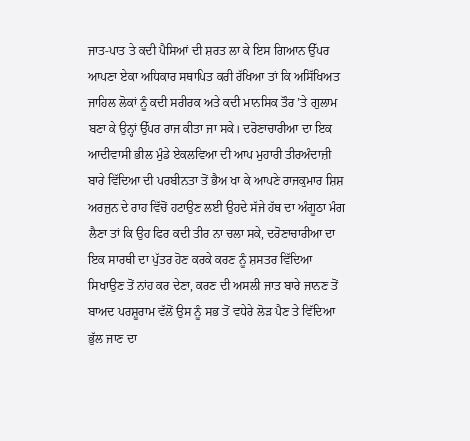ਜਾਤ-ਪਾਤ ਤੇ ਕਦੀ ਪੈਸਿਆਂ ਦੀ ਸ਼ਰਤ ਲਾ ਕੇ ਇਸ ਗਿਆਨ ਉੱਪਰ ਆਪਣਾ ਏਕਾ ਅਧਿਕਾਰ ਸਥਾਪਿਤ ਕਰੀ ਰੱਖਿਆ ਤਾਂ ਕਿ ਅਸਿੱਖਿਅਤ ਜਾਹਿਲ ਲੋਕਾਂ ਨੂੰ ਕਦੀ ਸਰੀਰਕ ਅਤੇ ਕਦੀ ਮਾਨਸਿਕ ਤੌਰ ’ਤੇ ਗੁਲਾਮ ਬਣਾ ਕੇ ਉਨ੍ਹਾਂ ਉੱਪਰ ਰਾਜ ਕੀਤਾ ਜਾ ਸਕੇ। ਦਰੋਣਾਚਾਰੀਆ ਦਾ ਇਕ ਆਦੀਵਾਸੀ ਭੀਲ ਮੁੰਡੇ ਏਕਲਵਿਆ ਦੀ ਆਪ ਮੁਹਾਰੀ ਤੀਰਅੰਦਾਜ਼ੀ ਬਾਰੇ ਵਿੱਦਿਆ ਦੀ ਪਰਬੀਨਤਾ ਤੋਂ ਭੈਅ ਖਾ ਕੇ ਆਪਣੇ ਰਾਜਕੁਮਾਰ ਸ਼ਿਸ਼ ਅਰਜੁਨ ਦੇ ਰਾਹ ਵਿੱਚੋਂ ਹਟਾਉਣ ਲਈ ਉਹਦੇ ਸੱਜੇ ਹੱਥ ਦਾ ਅੰਗੂਠਾ ਮੰਗ ਲੈਣਾ ਤਾਂ ਕਿ ਉਹ ਫਿਰ ਕਦੀ ਤੀਰ ਨਾ ਚਲਾ ਸਕੇ, ਦਰੋਣਾਚਾਰੀਆ ਦਾ ਇਕ ਸਾਰਥੀ ਦਾ ਪੁੱਤਰ ਹੋਣ ਕਰਕੇ ਕਰਣ ਨੂੰ ਸ਼ਸਤਰ ਵਿੱਦਿਆ ਸਿਖਾਉਣ ਤੋਂ ਨਾਂਹ ਕਰ ਦੇਣਾ, ਕਰਣ ਦੀ ਅਸਲੀ ਜਾਤ ਬਾਰੇ ਜਾਨਣ ਤੋਂ ਬਾਅਦ ਪਰਸ਼ੂਰਾਮ ਵੱਲੋਂ ਉਸ ਨੂੰ ਸਭ ਤੋਂ ਵਧੇਰੇ ਲੋੜ ਪੈਣ ਤੇ ਵਿੱਦਿਆ ਭੁੱਲ ਜਾਣ ਦਾ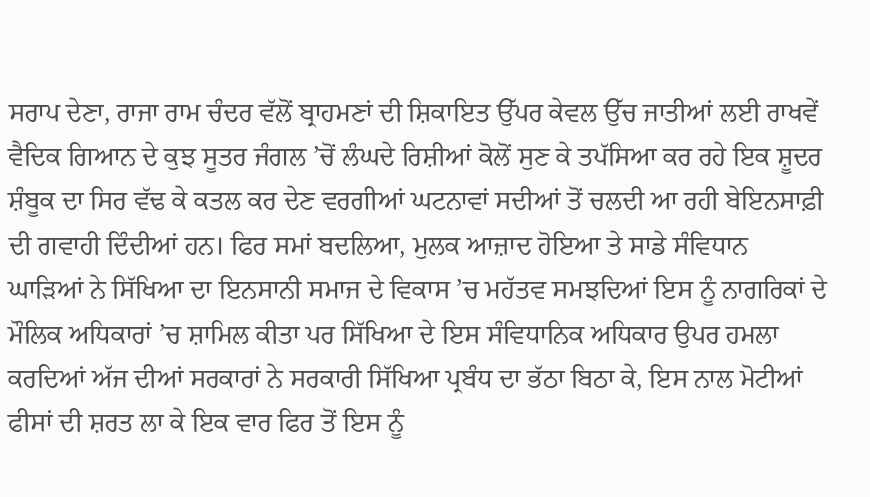ਸਰਾਪ ਦੇਣਾ, ਰਾਜਾ ਰਾਮ ਚੰਦਰ ਵੱਲੋਂ ਬ੍ਰਾਹਮਣਾਂ ਦੀ ਸ਼ਿਕਾਇਤ ਉੱਪਰ ਕੇਵਲ ਉੱਚ ਜਾਤੀਆਂ ਲਈ ਰਾਖਵੇਂ ਵੈਦਿਕ ਗਿਆਨ ਦੇ ਕੁਝ ਸੂਤਰ ਜੰਗਲ ’ਚੋਂ ਲੰਘਦੇ ਰਿਸ਼ੀਆਂ ਕੋਲੋਂ ਸੁਣ ਕੇ ਤਪੱਸਿਆ ਕਰ ਰਹੇ ਇਕ ਸ਼ੂਦਰ ਸ਼ੰਬੂਕ ਦਾ ਸਿਰ ਵੱਢ ਕੇ ਕਤਲ ਕਰ ਦੇਣ ਵਰਗੀਆਂ ਘਟਨਾਵਾਂ ਸਦੀਆਂ ਤੋਂ ਚਲਦੀ ਆ ਰਹੀ ਬੇਇਨਸਾਫ਼ੀ ਦੀ ਗਵਾਹੀ ਦਿੰਦੀਆਂ ਹਨ। ਫਿਰ ਸਮਾਂ ਬਦਲਿਆ, ਮੁਲਕ ਆਜ਼ਾਦ ਹੋਇਆ ਤੇ ਸਾਡੇ ਸੰਵਿਧਾਨ ਘਾੜਿਆਂ ਨੇ ਸਿੱਖਿਆ ਦਾ ਇਨਸਾਨੀ ਸਮਾਜ ਦੇ ਵਿਕਾਸ ’ਚ ਮਹੱਤਵ ਸਮਝਦਿਆਂ ਇਸ ਨੂੰ ਨਾਗਰਿਕਾਂ ਦੇ ਮੌਲਿਕ ਅਧਿਕਾਰਾਂ ’ਚ ਸ਼ਾਮਿਲ ਕੀਤਾ ਪਰ ਸਿੱਖਿਆ ਦੇ ਇਸ ਸੰਵਿਧਾਨਿਕ ਅਧਿਕਾਰ ਉਪਰ ਹਮਲਾ ਕਰਦਿਆਂ ਅੱਜ ਦੀਆਂ ਸਰਕਾਰਾਂ ਨੇ ਸਰਕਾਰੀ ਸਿੱਖਿਆ ਪ੍ਰਬੰਧ ਦਾ ਭੱਠਾ ਬਿਠਾ ਕੇ, ਇਸ ਨਾਲ ਮੋਟੀਆਂ ਫੀਸਾਂ ਦੀ ਸ਼ਰਤ ਲਾ ਕੇ ਇਕ ਵਾਰ ਫਿਰ ਤੋਂ ਇਸ ਨੂੰ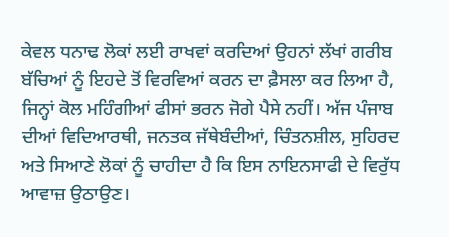ਕੇਵਲ ਧਨਾਢ ਲੋਕਾਂ ਲਈ ਰਾਖਵਾਂ ਕਰਦਿਆਂ ਉਹਨਾਂ ਲੱਖਾਂ ਗਰੀਬ ਬੱਚਿਆਂ ਨੂੰ ਇਹਦੇ ਤੋਂ ਵਿਰਵਿਆਂ ਕਰਨ ਦਾ ਫ਼ੈਸਲਾ ਕਰ ਲਿਆ ਹੈ, ਜਿਨ੍ਹਾਂ ਕੋਲ ਮਹਿੰਗੀਆਂ ਫੀਸਾਂ ਭਰਨ ਜੋਗੇ ਪੈਸੇ ਨਹੀਂ। ਅੱਜ ਪੰਜਾਬ ਦੀਆਂ ਵਿਦਿਆਰਥੀ, ਜਨਤਕ ਜੱਥੇਬੰਦੀਆਂ, ਚਿੰਤਨਸ਼ੀਲ, ਸੁਹਿਰਦ ਅਤੇ ਸਿਆਣੇ ਲੋਕਾਂ ਨੂੰ ਚਾਹੀਦਾ ਹੈ ਕਿ ਇਸ ਨਾਇਨਸਾਫੀ ਦੇ ਵਿਰੁੱਧ ਆਵਾਜ਼ ਉਠਾਉਣ।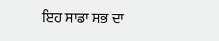ਇਹ ਸਾਡਾ ਸਭ ਦਾ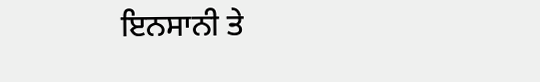ਇਨਸਾਨੀ ਤੇ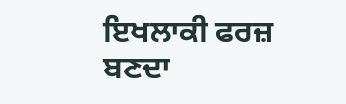ਇਖਲਾਕੀ ਫਰਜ਼ ਬਣਦਾ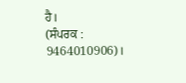ਹੈ।
(ਸੰਪਰਕ : 9464010906)।